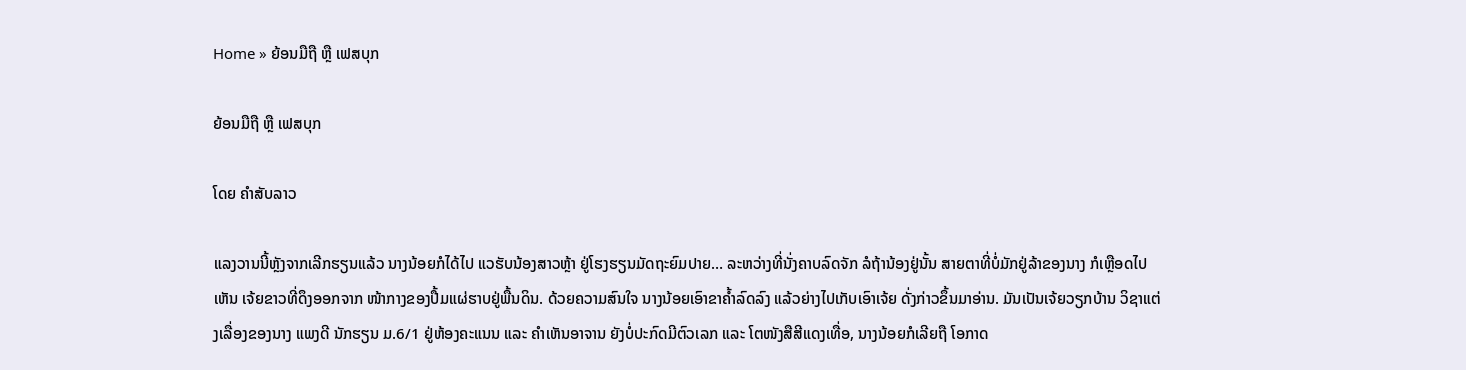Home » ຍ້ອນມືຖື ຫຼື ເຟສບຸກ

ຍ້ອນມືຖື ຫຼື ເຟສບຸກ

ໂດຍ ຄໍາສັບລາວ

ແລງວານນີ້ຫຼັງຈາກເລີກຮຽນແລ້ວ ນາງນ້ອຍກໍໄດ້ໄປ ແວຮັບນ້ອງສາວຫຼ້າ ຢູ່ໂຮງຮຽນມັດຖະຍົມປາຍ… ລະຫວ່າງທີ່ນັ່ງຄາບລົດຈັກ ລໍຖ້ານ້ອງຢູ່ນັ້ນ ສາຍຕາທີ່ບໍ່ມັກຢູ່ລ້າຂອງນາງ ກໍເຫຼືອດໄປເຫັນ ເຈ້ຍຂາວທີ່ດຶງອອກຈາກ ໜ້າກາງຂອງປື້ມແຜ່ຮາບຢູ່ພື້ນດິນ. ດ້ວຍຄວາມສົນໃຈ ນາງນ້ອຍເອົາຂາຄໍ້າລົດລົງ ແລ້ວຍ່າງໄປເກັບເອົາເຈ້ຍ ດັ່ງກ່າວຂຶ້ນມາອ່ານ. ມັນເປັນເຈ້ຍວຽກບ້ານ ວິຊາແຕ່ງເລື່ອງຂອງນາງ ແພງດີ ນັກຮຽນ ມ.6/1 ຢູ່ຫ້ອງຄະແນນ ແລະ ຄໍາເຫັນອາຈານ ຍັງບໍ່ປະກົດມີຕົວເລກ ແລະ ໂຕໜັງສືສີແດງເທື່ອ, ນາງນ້ອຍກໍເລີຍຖື ໂອກາດ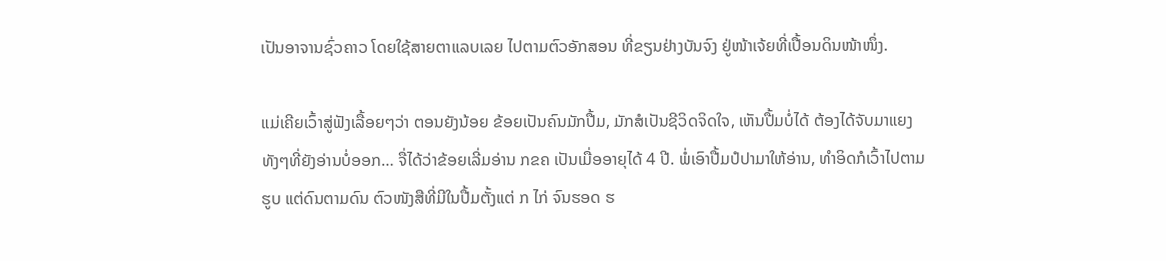ເປັນອາຈານຊົ່ວຄາວ ໂດຍໃຊ້ສາຍຕາແລບເລຍ ໄປຕາມຕົວອັກສອນ ທີ່ຂຽນຢ່າງບັນຈົງ ຢູ່ໜ້າເຈ້ຍທີ່ເປື້ອນດິນໜ້າໜຶ່ງ.

ແມ່ເຄີຍເວົ້າສູ່ຟັງເລື້ອຍໆວ່າ ຕອນຍັງນ້ອຍ ຂ້ອຍເປັນຄົນມັກປື້ມ, ມັກສໍເປັນຊີວິດຈິດໃຈ, ເຫັນປື້ມບໍ່ໄດ້ ຕ້ອງໄດ້ຈັບມາແຍງ ທັງໆທີ່ຍັງອ່ານບໍ່ອອກ… ຈື່ໄດ້ວ່າຂ້ອຍເລີ່ມອ່ານ ກຂຄ ເປັນເມື່ອອາຍຸໄດ້ 4 ປີ. ພໍ່ເອົາປື້ມປໍປາມາໃຫ້ອ່ານ, ທໍາອິດກໍເວົ້າໄປຕາມຮູບ ແຕ່ດົນຕາມດົນ ຕົວໜັງສືທີ່ມີໃນປື້ມຕັ້ງແຕ່ ກ ໄກ່ ຈົນຮອດ ຮ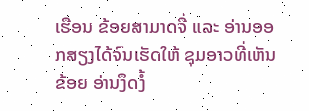ເຮືອນ ຂ້ອຍສາມາດຈື່ ແລະ ອ່ານອອກສຽງໄດ້ຈົນເຮັດໃຫ້ ຊຸມອາວທີ່ເຫັນຂ້ອຍ ອ່ານງຶດງໍ້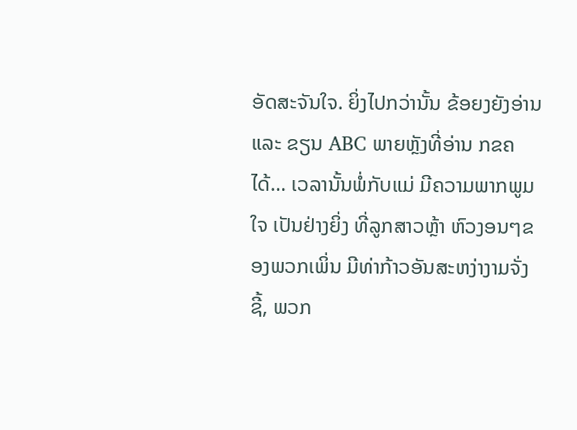ອັດສະຈັນໃຈ. ຍິ່ງໄປກວ່ານັ້ນ ຂ້ອຍງຍັງອ່ານ ແລະ ຂຽນ ABC ພາຍຫຼັງທີ່ອ່ານ ກຂຄ ໄດ້… ເວລານັ້ນພໍ່ກັບແມ່ ມີຄວາມພາກພູມໃຈ ເປັນຢ່າງຍິ່ງ ທີ່ລູກສາວຫຼ້າ ຫົວງອນໆຂອງພວກເພິ່ນ ມີທ່າກ້າວອັນສະຫງ່າງາມຈັ່ງຊີ້, ພວກ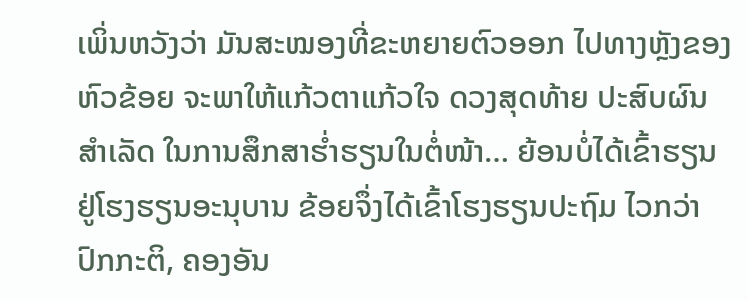ເພິ່ນຫວັງວ່າ ມັນສະໝອງທີ່ຂະຫຍາຍຕົວອອກ ໄປທາງຫຼັງຂອງຫົວຂ້ອຍ ຈະພາໃຫ້ແກ້ວຕາແກ້ວໃຈ ດວງສຸດທ້າຍ ປະສົບຜົນສໍາເລັດ ໃນການສຶກສາຮໍ່າຮຽນໃນຕໍ່ໜ້າ… ຍ້ອນບໍ່ໄດ້ເຂົ້າຮຽນ ຢູ່ໂຮງຮຽນອະນຸບານ ຂ້ອຍຈຶ່ງໄດ້ເຂົ້າໂຮງຮຽນປະຖົມ ໄວກວ່າປົກກະຕິ, ຄອງອັນ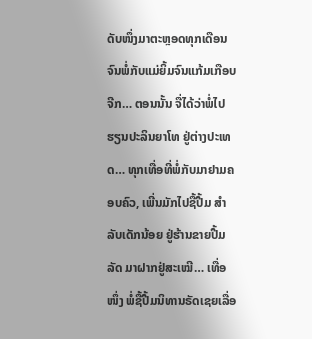ດັບໜຶ່ງມາຕະຫຼອດທຸກເດືອນ ຈົນພໍ່ກັບແມ່ຍິ້ມຈົນແກ້ມເກືອບຈີກ… ຕອນນັ້ນ ຈື່ໄດ້ວ່າພໍ່ໄປຮຽນປະລິນຍາໂທ ຢູ່ຕ່າງປະເທດ… ທຸກເທື່ອທີ່ພໍ່ກັບມາຢາມຄອບຄົວ, ເພີ່ນມັກໄປຊື້ປື້ມ ສໍາລັບເດັກນ້ອຍ ຢູ່ຮ້ານຂາຍປື້ມລັດ ມາຝາກຢູ່ສະເໝີ… ເທື່ອໜຶ່ງ ພໍ່ຊື້ປື້ມນິທານຣັດເຊຍເລື່ອ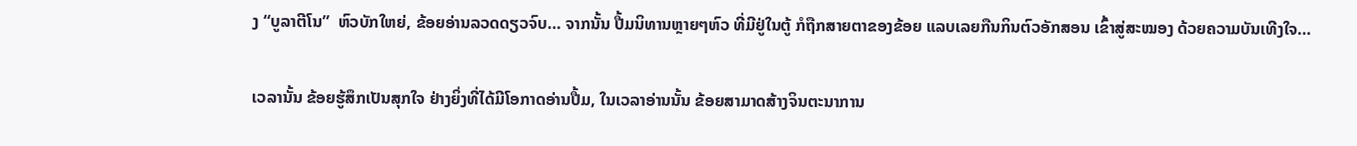ງ “ບູລາຕີໂນ”  ຫົວບັກໃຫຍ່, ຂ້ອຍອ່ານລວດດຽວຈົບ… ຈາກນັ້ນ ປື້ມນິທານຫຼາຍໆຫົວ ທີ່ມີຢູ່ໃນຕູ້ ກໍຖືກສາຍຕາຂອງຂ້ອຍ ແລບເລຍກືນກິນຕົວອັກສອນ ເຂົ້າສູ່ສະໝອງ ດ້ວຍຄວາມບັນເທີງໃຈ…

ເວລານັ້ນ ຂ້ອຍຮູ້ສຶກເປັນສຸກໃຈ ຢ່າງຍິ່ງທີ່ໄດ້ມີໂອກາດອ່ານປື້ມ, ໃນເວລາອ່ານນັ້ນ ຂ້ອຍສາມາດສ້າງຈິນຕະນາການ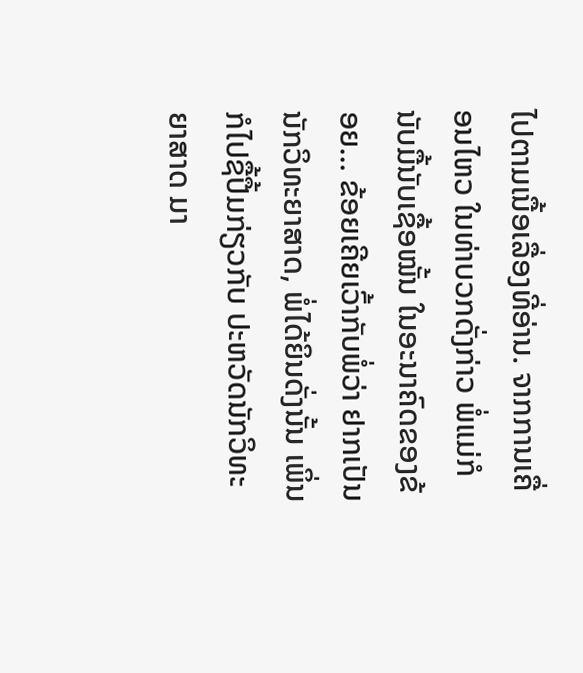ໄປຕາມເນື້ອເລື່ອງທີ່ອ່ານ. ຈາກການເຄື່ອນໄຫວ ໃນທ່າບວກດັ່ງກ່າວ ພໍ່ແມ່ກໍນັບມື້ນັບເຊື້ອໝັ້ນ ໃນອະນາຄົດຂອງຂ້ອຍ… ຂ້ອຍເຄີຍເວົ້າກັບພໍ່ວ່າ ຢາກເປັນນັກວິທະຍາສາດ, ພໍ່ໄດ້ຍິນດັ່ງນັ້ນ ເພິ່ນກໍໄປຊື້ປື້ມກ່ຽວກັບ ປະຫວັດນັກວິທະຍາສາດ ມາ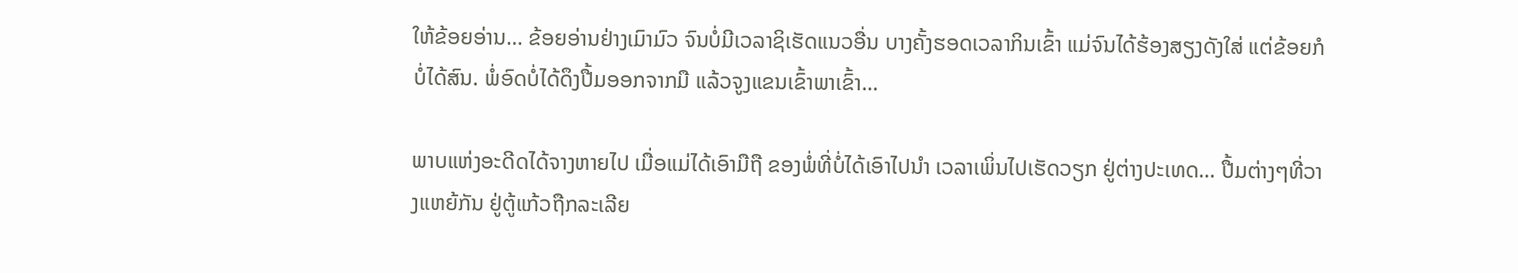ໃຫ້ຂ້ອຍອ່ານ… ຂ້ອຍອ່ານຢ່າງເມົາມົວ ຈົນບໍ່ມີເວລາຊິເຮັດແນວອື່ນ ບາງຄັ້ງຮອດເວລາກິນເຂົ້າ ແມ່ຈົນໄດ້ຮ້ອງສຽງດັງໃສ່ ແຕ່ຂ້ອຍກໍບໍ່ໄດ້ສົນ. ພໍ່ອົດບໍ່ໄດ້ດຶງປື້ມອອກຈາກມື ແລ້ວຈູງແຂນເຂົ້າພາເຂົ້າ…

ພາບແຫ່ງອະດີດໄດ້ຈາງຫາຍໄປ ເມື່ອແມ່ໄດ້ເອົາມືຖື ຂອງພໍ່ທີ່ບໍ່ໄດ້ເອົາໄປນໍາ ເວລາເພິ່ນໄປເຮັດວຽກ ຢູ່ຕ່າງປະເທດ… ປື້ມຕ່າງໆທີ່ວາງແຫຍ້ກັນ ຢູ່ຕູ້ແກ້ວຖືກລະເລີຍ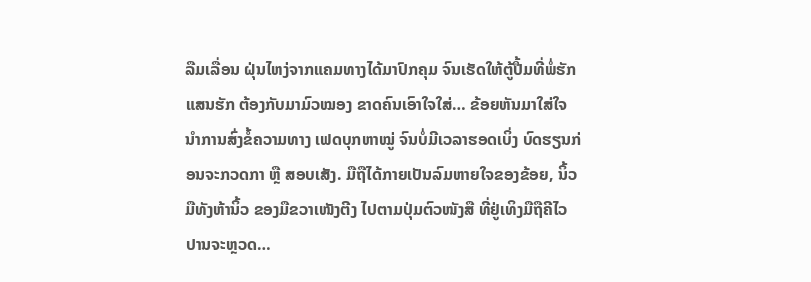ລືມເລື່ອນ ຝຸ່ນໄຫງ່ຈາກແຄມທາງໄດ້ມາປົກຄຸມ ຈົນເຮັດໃຫ້ຕູ້ປື້ມທີ່ພໍ່ຮັກແສນຮັກ ຕ້ອງກັບມາມົວໝອງ ຂາດຄົນເອົາໃຈໃສ່… ຂ້ອຍຫັນມາໃສ່ໃຈ ນໍາການສົ່ງຂໍ້ຄວາມທາງ ເຟດບຸກຫາໝູ່ ຈົນບໍ່ມີເວລາຮອດເບິ່ງ ບົດຮຽນກ່ອນຈະກວດກາ ຫຼື ສອບເສັງ. ມືຖືໄດ້ກາຍເປັນລົມຫາຍໃຈຂອງຂ້ອຍ, ນິ້ວມືທັງຫ້ານິ້ວ ຂອງມືຂວາເໜັງຕີງ ໄປຕາມປຸ່ມຕົວໜັງສື ທີ່ຢູ່ເທິງມືຖືຄີໄວ ປານຈະຫຼວດ…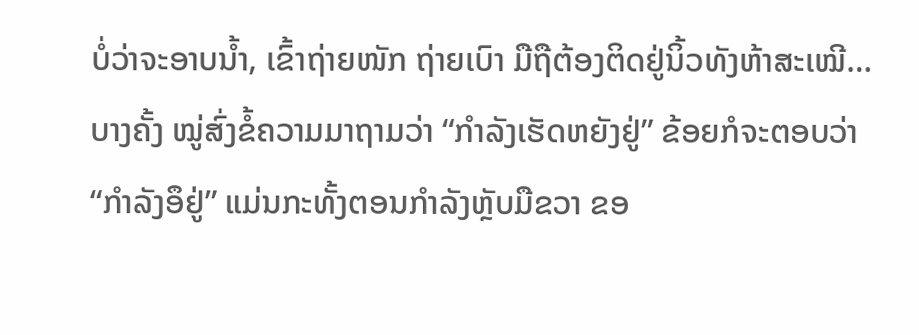ບໍ່ວ່າຈະອາບນໍ້າ, ເຂົ້າຖ່າຍໜັກ ຖ່າຍເບົາ ມືຖືຕ້ອງຕິດຢູ່ນິ້ວທັງຫ້າສະເໝີ… ບາງຄັ້ງ ໝູ່ສົ່ງຂໍ້ຄວາມມາຖາມວ່າ “ກໍາລັງເຮັດຫຍັງຢູ່” ຂ້ອຍກໍຈະຕອບວ່າ “ກໍາລັງອຶຢູ່” ແມ່ນກະທັ້ງຕອນກໍາລັງຫຼັບມືຂວາ ຂອ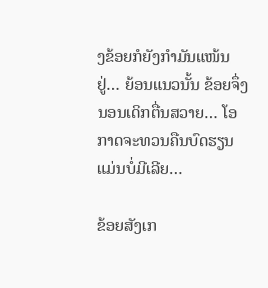ງຂ້ອຍກໍຍັງກໍາມັນແໜ້ນຢູ່… ຍ້ອນແນວນັ້ນ ຂ້ອຍຈຶ່ງນອນເດິກຕື່ນສວາຍ… ໂອກາດຈະທວນຄືນບົດຮຽນແມ່ນບໍ່ມີເລີຍ…

ຂ້ອຍສັງເກ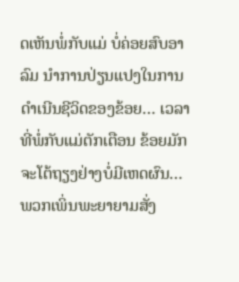ດເຫັນພໍ່ກັບແມ່ ບໍ່ຄ່ອຍສົບອາລົມ ນໍາການປ່ຽນແປງໃນການ ດໍາເນີນຊີວິດຂອງຂ້ອຍ… ເວລາທີ່ພໍ່ກັບແມ່ຕັກເຕືອນ ຂ້ອຍມັກຈະໂຕ້ຖຽງຢ່າງບໍ່ມີເຫດຜົນ… ພວກເພິ່ນພະຍາຍາມສັ່ງ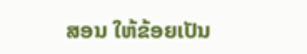ສອນ ໃຫ້ຂ້ອຍເປັນ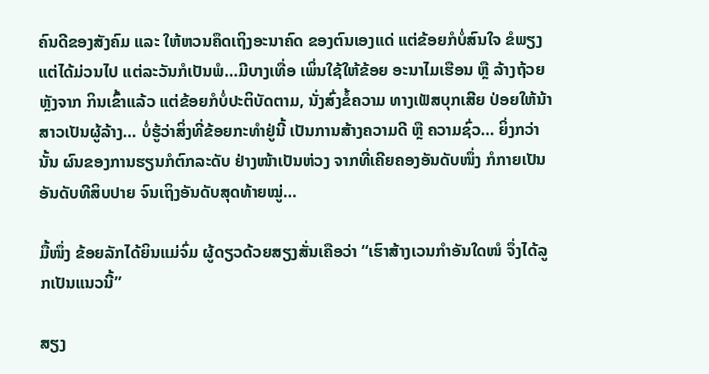ຄົນດີຂອງສັງຄົມ ແລະ ໃຫ້ຫວນຄຶດເຖິງອະນາຄົດ ຂອງຕົນເອງແດ່ ແຕ່ຂ້ອຍກໍບໍ່ສົນໃຈ ຂໍພຽງແຕ່ໄດ້ມ່ວນໄປ ແຕ່ລະວັນກໍເປັນພໍ…ມີບາງເທື່ອ ເພິ່ນໃຊ້ໃຫ້ຂ້ອຍ ອະນາໄມເຮືອນ ຫຼື ລ້າງຖ້ວຍຫຼັງຈາກ ກິນເຂົ້າແລ້ວ ແຕ່ຂ້ອຍກໍບໍ່ປະຕິບັດຕາມ, ນັ່ງສົ່ງຂໍ້ຄວາມ ທາງເຟັສບຸກເສີຍ ປ່ອຍໃຫ້ນ້າສາວເປັນຜູ້ລ້າງ… ບໍ່ຮູ້ວ່າສິ່ງທີ່ຂ້ອຍກະທໍາຢູ່ນີ້ ເປັນການສ້າງຄວາມດີ ຫຼື ຄວາມຊົ່ວ… ຍິ່ງກວ່ານັ້ນ ຜົນຂອງການຮຽນກໍຕົກລະດັບ ຢ່າງໜ້າເປັນຫ່ວງ ຈາກທີ່ເຄີຍຄອງອັນດັບໜຶ່ງ ກໍກາຍເປັນອັນດັບທີສິບປາຍ ຈົນເຖິງອັນດັບສຸດທ້າຍໝູ່…

ມື້ໜຶ່ງ ຂ້ອຍລັກໄດ້ຍິນແມ່ຈົ່ມ ຜູ້ດຽວດ້ວຍສຽງສັ່ນເຄືອວ່າ “ເຮົາສ້າງເວນກໍາອັນໃດໜໍ ຈຶ່ງໄດ້ລູກເປັນແນວນີ້”

ສຽງ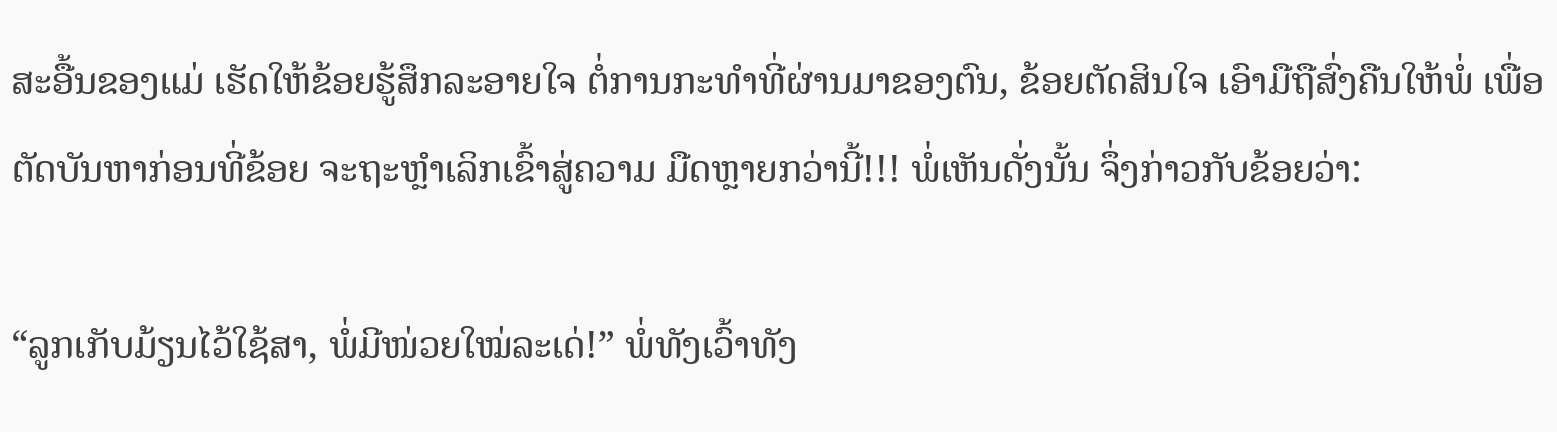ສະອື້ນຂອງແມ່ ເຮັດໃຫ້ຂ້ອຍຮູ້ສຶກລະອາຍໃຈ ຕໍ່ການກະທໍາທີ່ຜ່ານມາຂອງຕົນ, ຂ້ອຍຕັດສິນໃຈ ເອົາມືຖືສົ່ງຄືນໃຫ້ພໍ່ ເພື່ອຕັດບັນຫາກ່ອນທີ່ຂ້ອຍ ຈະຖະຫຼໍາເລິກເຂົ້າສູ່ຄວາມ ມືດຫຼາຍກວ່ານີ້!!! ພໍ່ເຫັນດັ່ງນັ້ນ ຈຶ່ງກ່າວກັບຂ້ອຍວ່າ:

“ລູກເກັບມ້ຽນໄວ້ໃຊ້ສາ, ພໍ່ມີໜ່ວຍໃໝ່ລະເດ່!” ພໍ່ທັງເວົ້າທັງ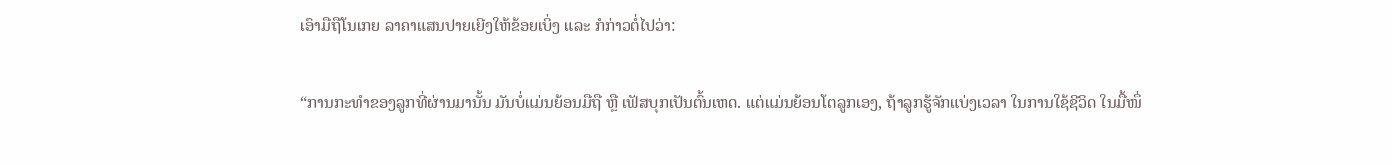ເອົາມືຖືໂນເກຍ ລາຄາແສນປາຍເຍີງໃຫ້ຂ້ອຍເບິ່ງ ແລະ ກໍກ່າວຕໍ່ໄປວ່າ:

“ການກະທໍາຂອງລູກທີ່ຜ່ານມານັ້ນ ມັນບໍ່ແມ່ນຍ້ອນມືຖື ຫຼື ເຟັສບຸກເປັນຕົ້ນເຫດ. ແຕ່ແມ່ນຍ້ອນໂຕລູກເອງ, ຖ້າລູກຮູ້ຈັກແບ່ງເວລາ ໃນການໃຊ້ຊີວິດ ໃນມື້ໜຶ່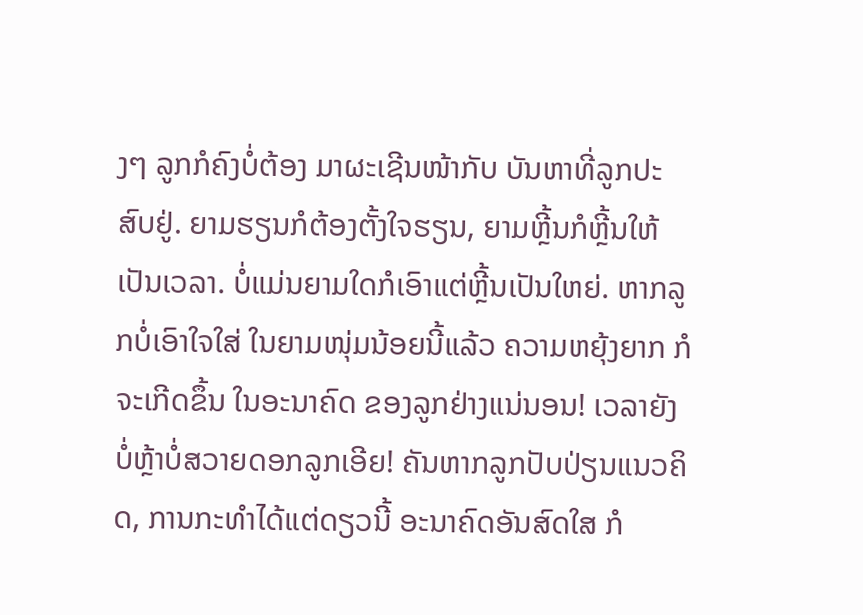ງໆ ລູກກໍຄົງບໍ່ຕ້ອງ ມາຜະເຊີນໜ້າກັບ ບັນຫາທີ່ລູກປະສົບຢູ່. ຍາມຮຽນກໍຕ້ອງຕັ້ງໃຈຮຽນ, ຍາມຫຼີ້ນກໍຫຼີ້ນໃຫ້ເປັນເວລາ. ບໍ່ແມ່ນຍາມໃດກໍເອົາແຕ່ຫຼີ້ນເປັນໃຫຍ່. ຫາກລູກບໍ່ເອົາໃຈໃສ່ ໃນຍາມໜຸ່ມນ້ອຍນີ້ແລ້ວ ຄວາມຫຍຸ້ງຍາກ ກໍຈະເກີດຂຶ້ນ ໃນອະນາຄົດ ຂອງລູກຢ່າງແນ່ນອນ! ເວລາຍັງບໍ່ຫຼ້າບໍ່ສວາຍດອກລູກເອີຍ! ຄັນຫາກລູກປັບປ່ຽນແນວຄິດ, ການກະທໍາໄດ້ແຕ່ດຽວນີ້ ອະນາຄົດອັນສົດໃສ ກໍ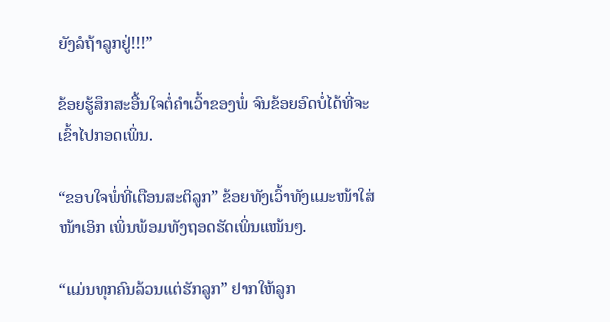ຍັງລໍຖ້າລູກຢູ່!!!”

ຂ້ອຍຮູ້ສຶກສະອື້ນໃຈຕໍ່ຄໍາເວົ້າຂອງພໍ່ ຈົນຂ້ອຍອົດບໍ່ໄດ້ທີ່ຈະເຂົ້າໄປກອດເພິ່ນ.

“ຂອບໃຈພໍ່ທີ່ເຕືອນສະຕິລູກ” ຂ້ອຍທັງເວົ້າທັງແມະໜ້າໃສ່ໜ້າເອິກ ເພິ່ນພ້ອມທັງຖອດຮັດເພິ່ນແໜ້ນໆ.

“ແມ່ນທຸກຄົນລ້ວນແຕ່ຮັກລູກ” ຢາກໃຫ້ລູກ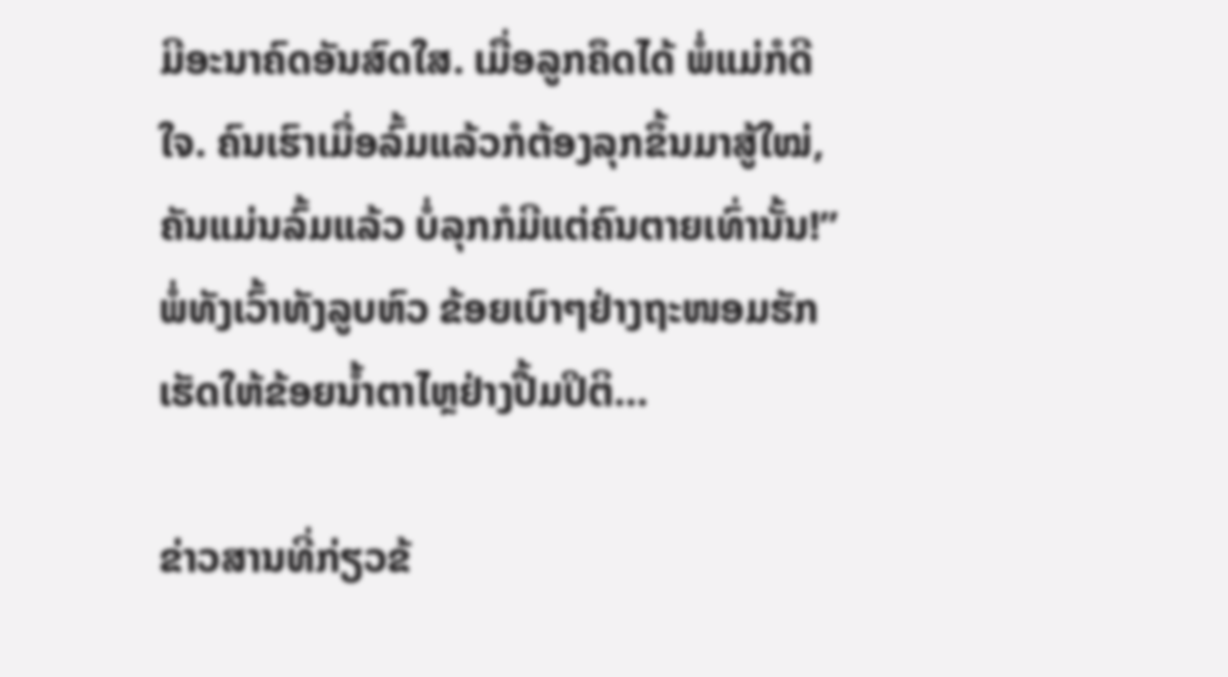ມີອະນາຄົດອັນສົດໃສ. ເມື່ອລູກຄຶດໄດ້ ພໍ່ແມ່ກໍດີໃຈ. ຄົນເຮົາເມື່ອລົ້ມແລ້ວກໍຕ້ອງລຸກຂຶ້ນມາສູ້ໃໝ່, ຄັນແມ່ນລົ້ມແລ້ວ ບໍ່ລຸກກໍມີແຕ່ຄົນຕາຍເທົ່ານັ້ນ!” ພໍ່ທັງເວົ້າທັງລູບຫົວ ຂ້ອຍເບົາໆຢ່າງຖະໜອມຮັກ ເຮັດໃຫ້ຂ້ອຍນໍ້າຕາໄຫຼຢ່າງປື້ມປິຕິ…

ຂ່າວສານທີ່ກ່ຽວຂ້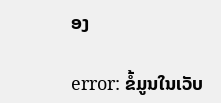ອງ

error: ຂໍ້ມູນໃນເວັບ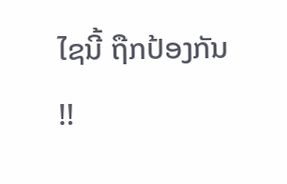ໄຊນີ້ ຖືກປ້ອງກັນ !!